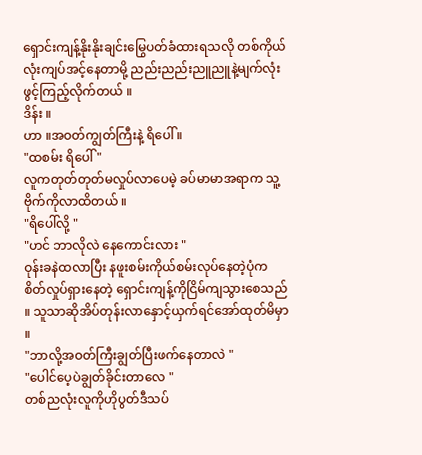ရှောင်းကျန့်နိုးနိုးချင်းမြွေပတ်ခံထားရသလို တစ်ကိုယ်လုံးကျပ်အင့်နေတာမို့ ညည်းညည်းညူညူနဲ့မျက်လုံးဖွင့်ကြည့်လိုက်တယ် ။
ဒိန်း ။
ဟာ ။အဝတ်ကျွတ်ကြီးနဲ့ ရိပေါ် ။
"ထစမ်း ရိပေါ် "
လူကတုတ်တုတ်မလှုပ်လာပေမဲ့ ခပ်မာမာအရာက သူ့ဗိုက်ကိုလာထိတယ် ။
"ရိပေါ်လို့ "
"ဟင် ဘာလိုလဲ နေကောင်းလား "
ဝုန်းခနဲထလာပြီး နဖူးစမ်းကိုယ်စမ်းလုပ်နေတဲ့ပုံက စိတ်လှုပ်ရှားနေတဲ့ ရှောင်းကျန့်ကိုငြိမ်ကျသွားစေသည် ။ သူသာဆိုအိပ်တုန်းလာနှောင့်ယှက်ရင်အော်ထုတ်မိမှာ ။
"ဘာလို့အဝတ်ကြီးချွတ်ပြီးဖက်နေတာလဲ "
"ပေါင်ပေ့ပဲချွတ်ခိုင်းတာလေ "
တစ်ညလုံးလူကိုဟိုပွတ်ဒီသပ်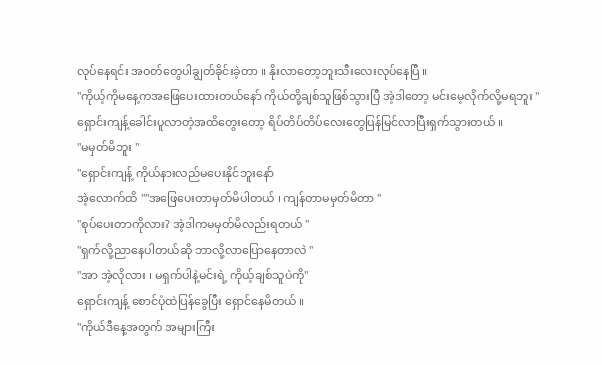လုပ်နေရင်း အဝတ်တွေပါချွတ်ခိုင်းခဲ့တာ ။ နိုးလာတော့ဘူးသီးလေးလုပ်နေပြီ ။
"ကိုယ့်ကိုမနေ့ကအဖြေပေးထားတယ်နော် ကိုယ်တို့ချစ်သူဖြစ်သွားပြီ အဲ့ဒါတော့ မင်းမေ့လိုက်လို့မရဘူး "
ရှောင်းကျန့်ခေါင်းပူလာတဲ့အထိတွေးတော့ ရိပ်တိပ်တိပ်လေးတွေပြန်မြင်လာပြီးရှက်သွားတယ် ။
"မမှတ်မိဘူး "
"ရှောင်းကျန့် ကိုယ်နားလည်မပေးနိုင်ဘူးနော်
အဲ့လောက်ထိ ""အဖြေပေးတာမှတ်မိပါတယ် ၊ ကျန်တာမမှတ်မိတာ "
"စုပ်ပေးတာကိုလား? အဲ့ဒါကမမှတ်မိလည်းရတယ် "
"ရှက်လို့ညာနေပါတယ်ဆို ဘာလို့လာပြောနေတာလဲ "
"အာ အဲ့လိုလား ၊ မရှက်ပါနဲ့မင်းရဲ့ ကိုယ့်ချစ်သူပဲကို"
ရှောင်းကျန့် စောင်ပုံထဲပြန်ခွေပြီး ရှောင်နေမိတယ် ။
"ကိုယ်ဒီနေ့အတွက် အများကြီး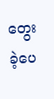တွေးခဲ့ပေ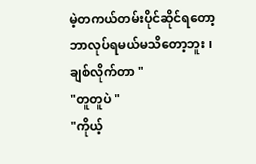မဲ့တကယ်တမ်းပိုင်ဆိုင်ရတော့ဘာလုပ်ရမယ်မသိတော့ဘူး ၊ ချစ်လိုက်တာ "
"တူတူပဲ "
"ကိုယ့်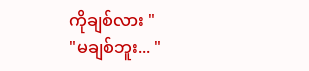ကိုချစ်လား "
"မချစ်ဘူး... "